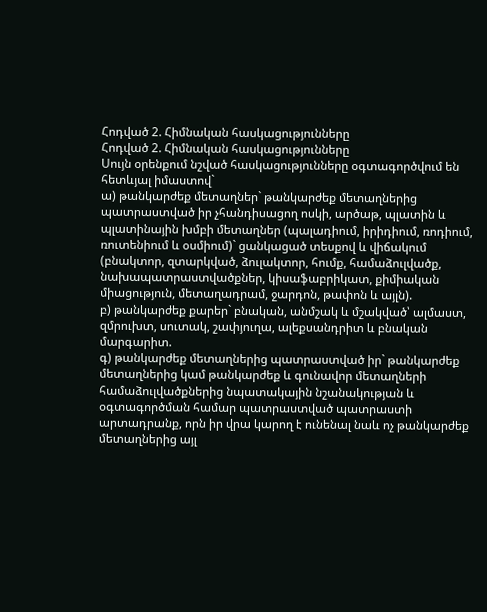Հոդված 2. Հիմնական հասկացությունները
Հոդված 2. Հիմնական հասկացությունները
Սույն օրենքում նշված հասկացությունները օգտագործվում են հետևյալ իմաստով`
ա) թանկարժեք մետաղներ` թանկարժեք մետաղներից պատրաստված իր չհանդիսացող ոսկի, արծաթ, պլատին և պլատինային խմբի մետաղներ (պալադիում, իրիդիում, ռոդիում, ռուտենիում և օսմիում)` ցանկացած տեսքով և վիճակում (բնակտոր, զտարկված, ձուլակտոր, հումք, համաձուլվածք, նախապատրաստվածքներ, կիսաֆաբրիկատ, քիմիական միացություն, մետաղադրամ, ջարդոն, թափոն և այլն).
բ) թանկարժեք քարեր` բնական, անմշակ և մշակված՝ ալմաստ, զմրուխտ, սուտակ, շափյուղա, ալեքսանդրիտ և բնական մարգարիտ.
գ) թանկարժեք մետաղներից պատրաստված իր` թանկարժեք մետաղներից կամ թանկարժեք և գունավոր մետաղների համաձուլվածքներից նպատակային նշանակության և օգտագործման համար պատրաստված պատրաստի արտադրանք, որն իր վրա կարող է ունենալ նաև ոչ թանկարժեք մետաղներից այլ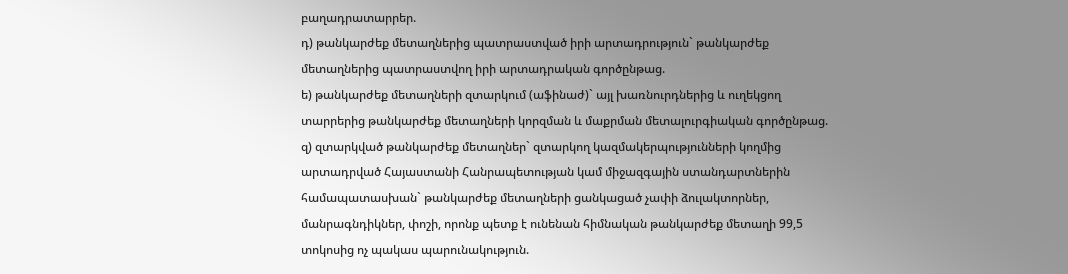բաղադրատարրեր.
դ) թանկարժեք մետաղներից պատրաստված իրի արտադրություն` թանկարժեք մետաղներից պատրաստվող իրի արտադրական գործընթաց.
ե) թանկարժեք մետաղների զտարկում (աֆինաժ)` այլ խառնուրդներից և ուղեկցող տարրերից թանկարժեք մետաղների կորզման և մաքրման մետալուրգիական գործընթաց.
զ) զտարկված թանկարժեք մետաղներ` զտարկող կազմակերպությունների կողմից արտադրված Հայաստանի Հանրապետության կամ միջազգային ստանդարտներին համապատասխան` թանկարժեք մետաղների ցանկացած չափի ձուլակտորներ, մանրագնդիկներ, փոշի, որոնք պետք է ունենան հիմնական թանկարժեք մետաղի 99,5 տոկոսից ոչ պակաս պարունակություն.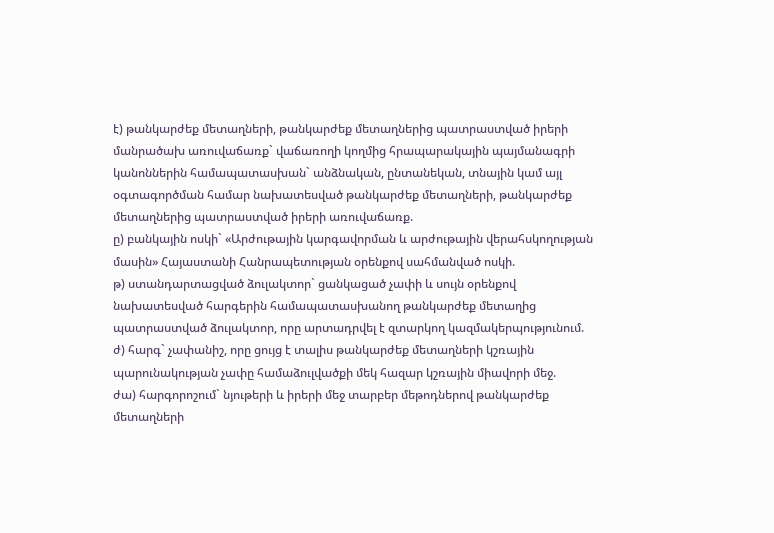է) թանկարժեք մետաղների, թանկարժեք մետաղներից պատրաստված իրերի մանրածախ առուվաճառք` վաճառողի կողմից հրապարակային պայմանագրի կանոններին համապատասխան` անձնական, ընտանեկան, տնային կամ այլ օգտագործման համար նախատեսված թանկարժեք մետաղների, թանկարժեք մետաղներից պատրաստված իրերի առուվաճառք.
ը) բանկային ոսկի` «Արժութային կարգավորման և արժութային վերահսկողության մասին» Հայաստանի Հանրապետության օրենքով սահմանված ոսկի.
թ) ստանդարտացված ձուլակտոր` ցանկացած չափի և սույն օրենքով նախատեսված հարգերին համապատասխանող թանկարժեք մետաղից պատրաստված ձուլակտոր, որը արտադրվել է զտարկող կազմակերպությունում.
ժ) հարգ` չափանիշ, որը ցույց է տալիս թանկարժեք մետաղների կշռային պարունակության չափը համաձուլվածքի մեկ հազար կշռային միավորի մեջ.
ժա) հարգորոշում` նյութերի և իրերի մեջ տարբեր մեթոդներով թանկարժեք մետաղների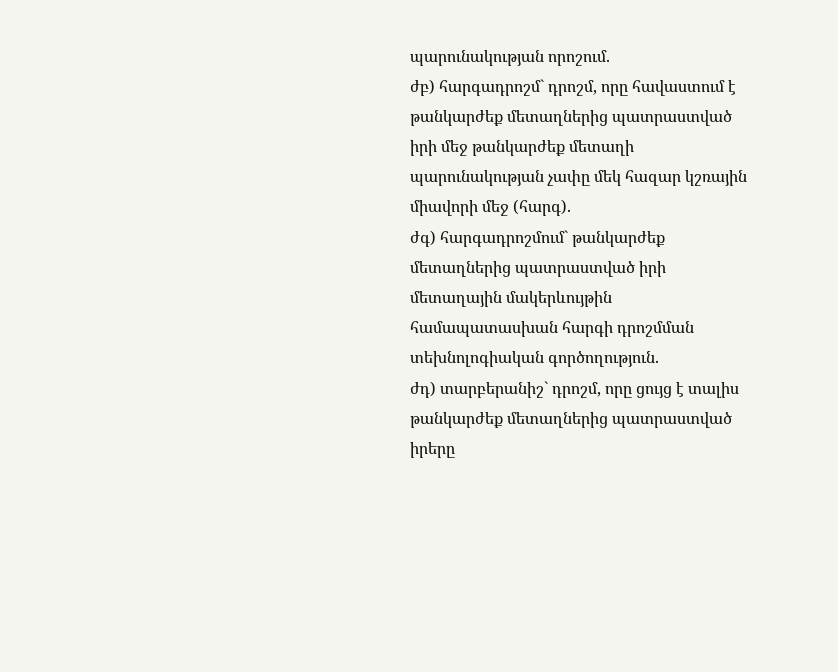պարունակության որոշում.
ժբ) հարգադրոշմ` դրոշմ, որը հավաստում է թանկարժեք մետաղներից պատրաստված իրի մեջ թանկարժեք մետաղի պարունակության չափը մեկ հազար կշռային միավորի մեջ (հարգ).
ժգ) հարգադրոշմում` թանկարժեք մետաղներից պատրաստված իրի մետաղային մակերևույթին համապատասխան հարգի դրոշմման տեխնոլոգիական գործողություն.
ժդ) տարբերանիշ` դրոշմ, որը ցույց է տալիս թանկարժեք մետաղներից պատրաստված իրերը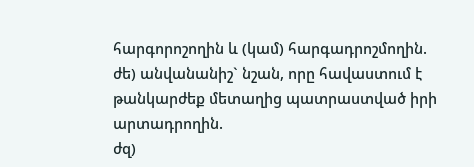հարգորոշողին և (կամ) հարգադրոշմողին.
ժե) անվանանիշ` նշան, որը հավաստում է թանկարժեք մետաղից պատրաստված իրի արտադրողին.
ժզ)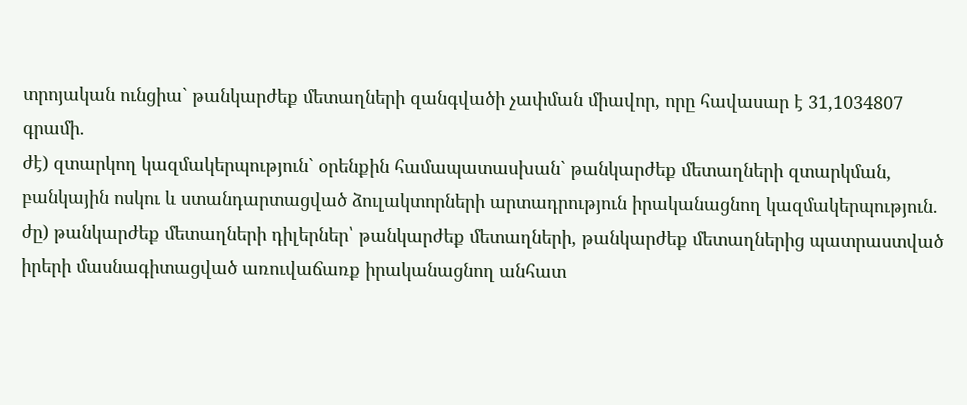տրոյական ունցիա` թանկարժեք մետաղների զանգվածի չափման միավոր, որը հավասար է 31,1034807 գրամի.
ժէ) զտարկող կազմակերպություն` օրենքին համապատասխան` թանկարժեք մետաղների զտարկման, բանկային ոսկու և ստանդարտացված ձուլակտորների արտադրություն իրականացնող կազմակերպություն.
ժը) թանկարժեք մետաղների դիլերներ՝ թանկարժեք մետաղների, թանկարժեք մետաղներից պատրաստված իրերի մասնագիտացված առուվաճառք իրականացնող անհատ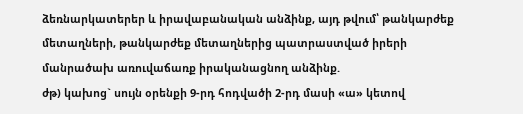ձեռնարկատերեր և իրավաբանական անձինք, այդ թվում՝ թանկարժեք մետաղների, թանկարժեք մետաղներից պատրաստված իրերի մանրածախ առուվաճառք իրականացնող անձինք.
ժթ) կախոց` սույն օրենքի 9-րդ հոդվածի 2-րդ մասի «ա» կետով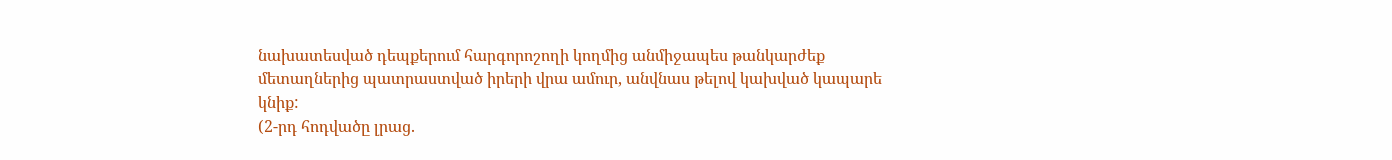նախատեսված դեպքերում հարգորոշողի կողմից անմիջապես թանկարժեք մետաղներից պատրաստված իրերի վրա ամուր, անվնաս թելով կախված կապարե կնիք:
(2-րդ հոդվածը լրաց.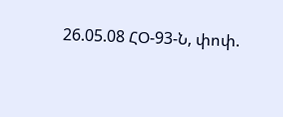26.05.08 ՀՕ-93-Ն, փոփ.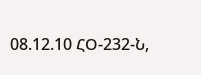08.12.10 ՀՕ-232-Ն,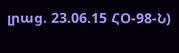լրաց. 23.06.15 ՀՕ-98-Ն)